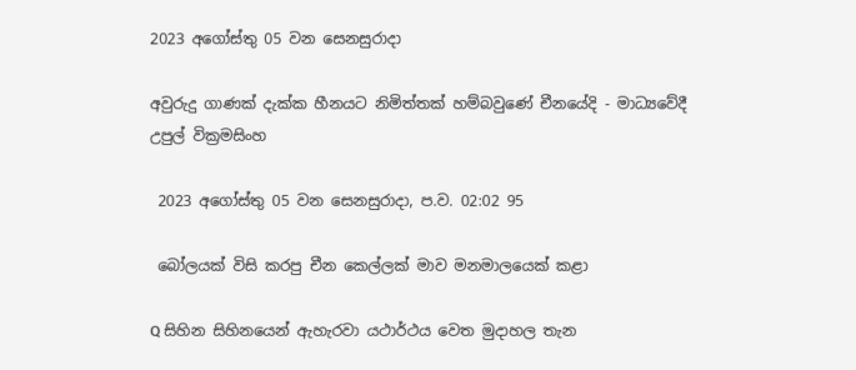2023 අගෝස්තු 05 වන සෙනසුරාදා

අවුරුදු ගාණක් දැක්ක හීනයට නිමිත්තක් හම්බවුණේ චීනයේදි - මාධ්‍යවේදී උපුල් වික්‍රමසිංහ

 2023 අගෝස්තු 05 වන සෙනසුරාදා, ප.ව. 02:02 95

 බෝලයක් විසි කරපු චීන කෙල්ලක් මාව මනමාලයෙක් කළා

Q සිහින සිහිනයෙන් ඇහැරවා යථාර්ථය වෙත මුදාහල තැන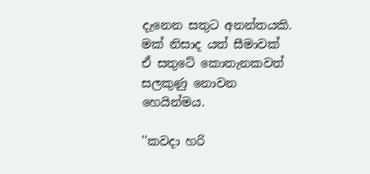දැනෙන සතුට අනන්තයකි. මක් නිසාද යත් සීමාවක් ඒ සතුටේ කොතැනකවත් සලකුණු නොවන හෙයින්මය.

''කවදා හරි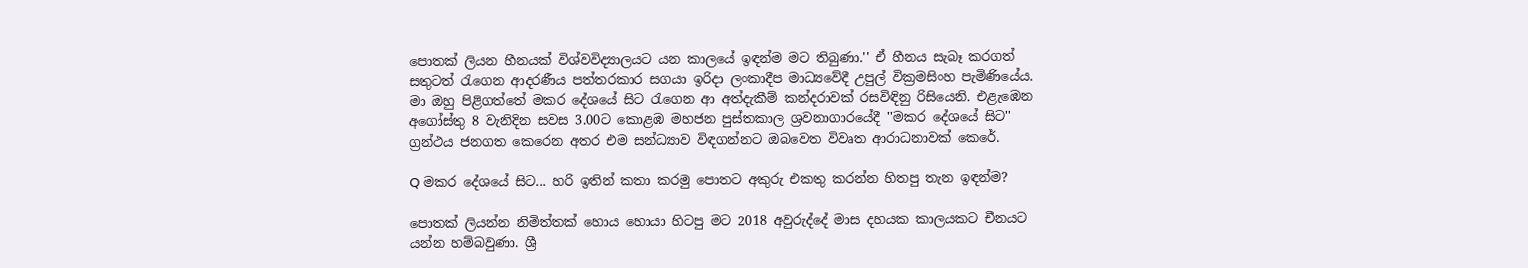පොතක් ලියන හීනයක් විශ්වවිද්‍යාලයට යන කාලයේ ඉඳන්ම මට තිබුණා.'' ඒ හීනය සැබෑ කරගත් සතුටත් රැගෙන ආදරණීය පත්තරකාර සගයා ඉරිදා ලංකාදීප මාධ්‍යවේදී උපුල් වික්‍රමසිංහ පැමිණියේය. මා ඔහු පිළිගත්තේ මකර දේශයේ සිට රැගෙන ආ අත්දැකීම් කන්දරාවක් රසවිඳිනු රිසියෙනි. එළැඹෙන අගෝස්තු 8 වැනිදින සවස 3.00ට කොළඹ මහජන පුස්තකාල ශ්‍රවනාගාරයේදී ''මකර දේශයේ සිට'' ග්‍රන්ථය ජනගත කෙරෙන අතර එම සන්ධ්‍යාව විඳගන්නට ඔබවෙත විවෘත ආරාධනාවක් කෙරේ.

Q මකර දේශයේ සිට... හරි ඉතින් කතා කරමු පොතට අකුරු එකතු කරන්න හිතපු තැන ඉඳන්ම?

පොතක් ලියන්න නිමිත්තක් හොය හොයා හිටපු මට 2018 අවුරුද්දේ මාස දහයක කාලයකට චීනයට යන්න හම්බවුණා. ශ්‍රී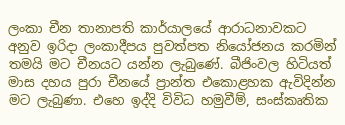ලංකා චීන තානාපති කාර්යාලයේ ආරාධනාවකට අනුව ඉරිදා ලංකාදීපය පුවත්පත නියෝජනය කරමින් තමයි මට චීනයට යන්න ලැබුණේ. බීජිංවල හිටියත් මාස දහය පුරා චීනයේ ප්‍රාන්ත එකොළහක ඇවිදින්න මට ලැබුණා. එහෙ ඉද්දි විවිධ හමුවීම්, සංස්කෘතික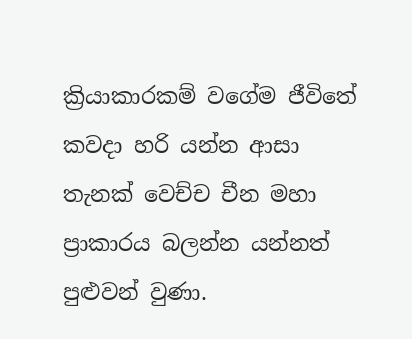ක්‍රියාකාරකම් වගේම ජීවිතේ කවදා හරි යන්න ආසා තැනක් වෙච්ච චීන මහා ප්‍රාකාරය බලන්න යන්නත් පුළුවන් වුණා.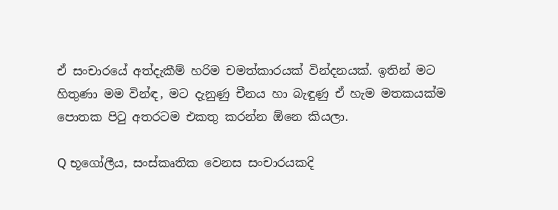ඒ සංචාරයේ අත්දැකීම් හරිම චමත්කාරයක් වින්දනයක්. ඉතින් මට හිතුණා මම වින්ඳ, මට දැනුණු චීනය හා බැඳුණු ඒ හැම මතකයක්ම පොතක පිටු අතරටම එකතු කරන්න ඕනෙ කියලා.

Q භූගෝලීය, සංස්කෘතික වෙනස සංචාරයකදි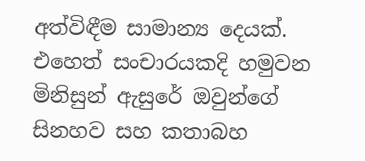අත්විඳීම සාමාන්‍ය දෙයක්. එහෙත් සංචාරයකදි හමුවන මිනිසුන් ඇසුරේ ඔවුන්ගේ සිනහව සහ කතාබහ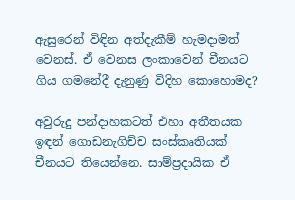ඇසුරෙන් විඳින අත්දැකීම් හැමදාමත් වෙනස්. ඒ වෙනස ලංකාවෙන් චීනයට ගිය ගමනේදී දැනුණු විදිහ කොහොමද?

අවුරුදු පන්දාහකටත් එහා අතීතයක ඉඳන් ගොඩනැගිච්ච සංස්කෘතියක් චීනයට තියෙන්නෙ. සාම්ප්‍රදායික ඒ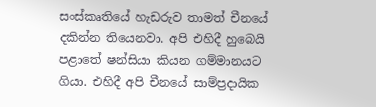සංස්කෘතියේ හැඩරුව තාමත් චීනයේ දකින්න තියෙනවා. අපි එහිදී හුබෙයි පළාතේ ෂන්සියා කියන ගම්මානයට ගියා. එහිදී අපි චීනයේ සාම්ප්‍රදායික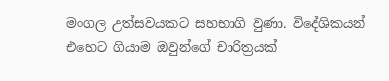මංගල උත්සවයකට සහභාගි වුණා. විදේශිකයන් එහෙට ගියාම ඔවුන්ගේ චාරිත්‍රයක්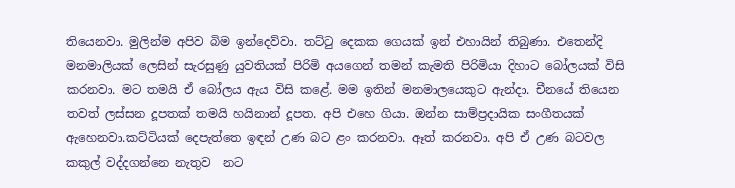තියෙනවා. මුලින්ම අපිව බිම ඉන්දෙව්වා. තට්ටු දෙකක ගෙයක් ඉන් එහායින් තිබුණා. එතෙන්දි මනමාලියක් ලෙසින් සැරසුණු යුවතියක් පිරිමි අයගෙන් තමන් කැමති පිරිමියා දිහාට බෝලයක් විසි කරනවා. මට තමයි ඒ බෝලය ඇය විසි කළේ. මම ඉතින් මනමාලයෙකුට ඇන්දා. චීනයේ තියෙන තවත් ලස්සන දූපතක් තමයි හයිනාන් දූපත. අපි එහෙ ගියා. ඔන්න සාම්ප්‍රදායික සංගීතයක් ඇහෙනවා.කට්ටියක් දෙපැත්තෙ ඉඳන් උණ බට ළං කරනවා. ඈත් කරනවා. අපි ඒ උණ බටවල කකුල් වද්දගන්නෙ නැතුව  නට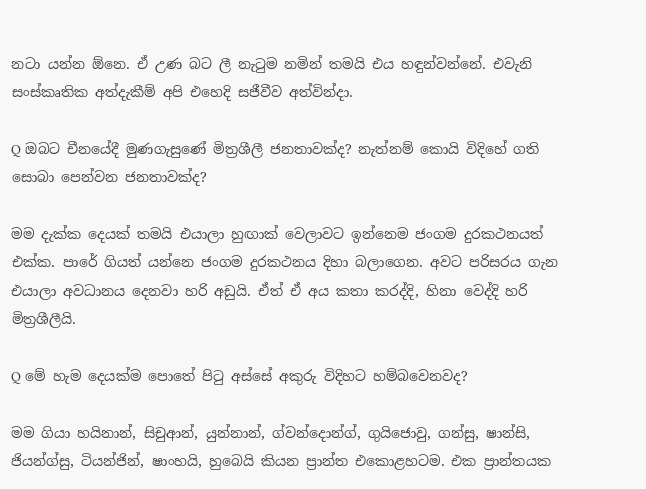නටා යන්න ඕනෙ. ඒ උණ බට ලී නැටුම නමින් තමයි එය හඳුන්වන්නේ. එවැනි සංස්කෘතික අත්දැකීම් අපි එහෙදි සජීවීව අත්වින්දා.

Q ඔබට චීනයේදී මුණගැසුණේ මිත්‍රශීලී ජනතාවක්ද? නැත්නම් කොයි විදිහේ ගති සොබා පෙන්වන ජනතාවක්ද?

මම දැක්ක දෙයක් තමයි එයාලා හුඟාක් වෙලාවට ඉන්නෙම ජංගම දුරකථනයත් එක්ක. පාරේ ගියත් යන්නෙ ජංගම දුරකථනය දිහා බලාගෙන. අවට පරිසරය ගැන එයාලා අවධානය දෙනවා හරි අඩුයි. ඒත් ඒ අය කතා කරද්දි, හිනා වෙද්දි හරි මිත්‍රශීලීයි.

Q මේ හැම දෙයක්ම පොතේ පිටු අස්සේ අකුරු විදිහට හම්බවෙනවද?

මම ගියා හයිනාන්, සිචුආන්, යුන්නාන්, ග්වන්දොන්ග්, ගුයිජොවු, ගන්සු, ෂාන්සි, ජියන්ග්සු, ටියන්ජින්, ෂාංහයි, හුබෙයි කියන ප්‍රාන්ත එකොළහටම. එක ප්‍රාන්තයක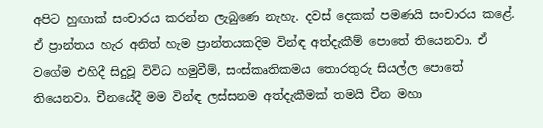අපිට හුඟාක් සංචාරය කරන්න ලැබුණෙ නැහැ. දවස් දෙකක් පමණයි සංචාරය කළේ. ඒ ප්‍රාන්තය හැර අනිත් හැම ප්‍රාන්තයකදිම වින්ඳ අත්දැකීම් පොතේ තියෙනවා. ඒ වගේම එහිදී සිදුවූ විවිධ හමුවීම්, සංස්කෘතිකමය තොරතුරු සියල්ල පොතේ තියෙනවා. චීනයේදී මම වින්ඳ ලස්සනම අත්දැකීමක් තමයි චීන මහා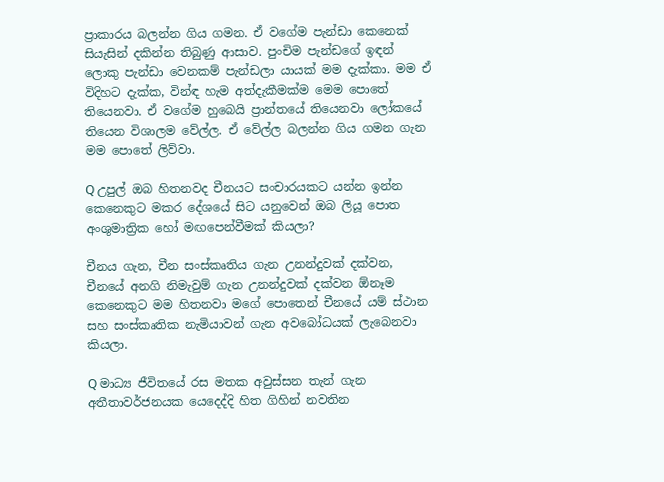ප්‍රාකාරය බලන්න ගිය ගමන. ඒ වගේම පැන්ඩා කෙනෙක් සියැසින් දකින්න තිබුණු ආසාව. පුංචිම පැන්ඩගේ ඉඳන් ලොකු පැන්ඩා වෙනකම් පැන්ඩලා යායක් මම දැක්කා. මම ඒ විදිහට දැක්ක, වින්ඳ හැම අත්දැකීමක්ම මෙම පොතේ තියෙනවා. ඒ වගේම හුබෙයි ප්‍රාන්තයේ තියෙනවා ලෝකයේ තියෙන විශාලම වේල්ල. ඒ වේල්ල බලන්න ගිය ගමන ගැන මම පොතේ ලිව්වා.

Q උපුල් ඔබ හිතනවද චීනයට සංචාරයකට යන්න ඉන්න කෙනෙකුට මකර දේශයේ සිට යනුවෙන් ඔබ ලියූ පොත අංශුමාත්‍රික හෝ මඟපෙන්වීමක් කියලා?

චීනය ගැන, චීන සංස්කෘතිය ගැන උනන්දුවක් දක්වන, චීනයේ අනගි නිමැවුම් ගැන උනන්දුවක් දක්වන ඕනෑම කෙනෙකුට මම හිතනවා මගේ පොතෙන් චීනයේ යම් ස්ථාන සහ සංස්කෘතික නැමියාවන් ගැන අවබෝධයක් ලැබෙනවා කියලා.

Q මාධ්‍ය ජීවිතයේ රස මතක අවුස්සන තැන් ගැන අතීතාවර්ජනයක යෙදෙද්දි හිත ගිහින් නවතින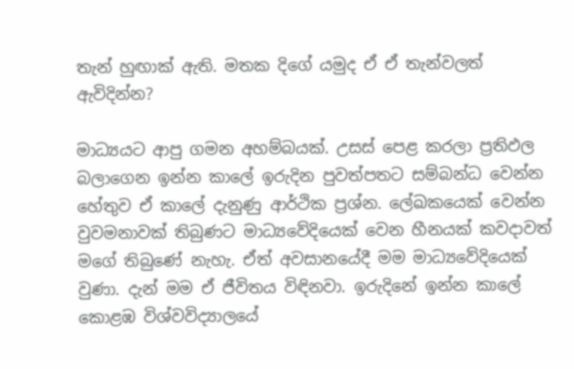තැන් හුඟාක් ඇති. මතක දිගේ යමුද ඒ ඒ තැන්වලත් ඇවිදින්න?

මාධ්‍යයට ආපු ගමන අහම්බයක්. උසස් පෙළ කරලා ප්‍රතිඵල බලාගෙන ඉන්න කාලේ ඉරුදින පුවත්පතට සම්බන්ධ වෙන්න හේතුව ඒ කාලේ දැනුණු ආර්ථික ප්‍රශ්න. ලේඛකයෙක් වෙන්න වුවමනාවක් තිබුණට මාධ්‍යවේදියෙක් වෙන හීනයක් කවදාවත් මගේ තිබුණේ නැහැ. ඒත් අවසානයේදී මම මාධ්‍යවේදියෙක් වුණා. දැන් මම ඒ ජීවිතය විඳිනවා. ඉරුදිනේ ඉන්න කාලේ කොළඹ විශ්වවිද්‍යාලයේ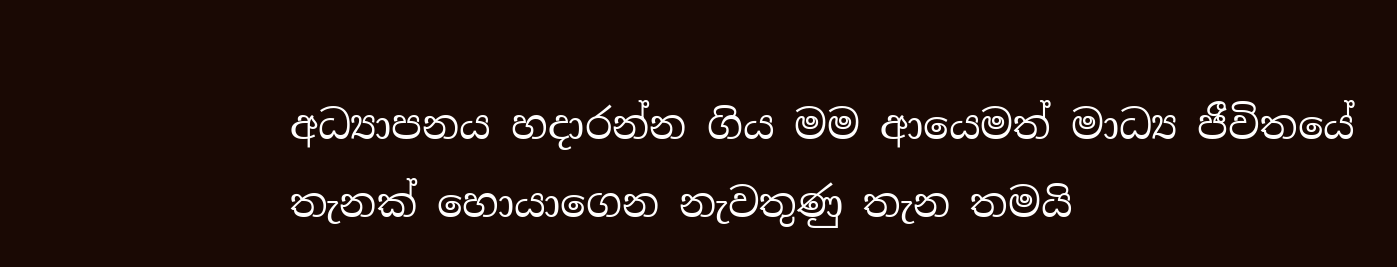අධ්‍යාපනය හදාරන්න ගිය මම ආයෙමත් මාධ්‍ය ජීවිතයේ තැනක් හොයාගෙන නැවතුණු තැන තමයි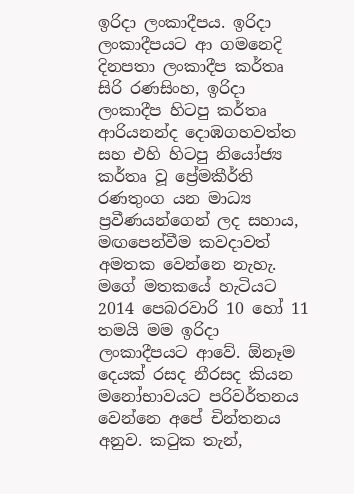ඉරිදා ලංකාදීපය. ඉරිදා ලංකාදීපයට ආ ගමනෙදි දිනපතා ලංකාදීප කර්තෘ සිරි රණසිංහ, ඉරිදා ලංකාදීප හිටපු කර්තෘ ආරියනන්ද දොඹගහවත්ත සහ එහි හිටපු නියෝජ්‍ය කර්තෘ වූ ප්‍රේමකීර්ති රණතුංග යන මාධ්‍ය ප්‍රවීණයන්ගෙන් ලද සහාය, මඟපෙන්වීම කවදාවත් අමතක වෙන්නෙ නැහැ. මගේ මතකයේ හැටියට 2014 පෙබරවාරි 10 හෝ 11 තමයි මම ඉරිදා ලංකාදීපයට ආවේ. ඕනෑම දෙයක් රසද නීරසද කියන මනෝභාවයට පරිවර්තනය වෙන්නෙ අපේ චින්තනය අනුව. කටුක තැන්,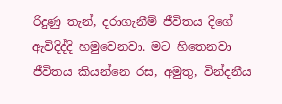රිදුණු තැන්, දරාගැනීම් ජීවිතය දිගේ ඇවිදිද්දි හමුවෙනවා. මට හිතෙනවා ජීවිතය කියන්නෙ රස, අමුතු, වින්දනීය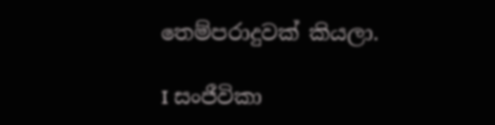තෙම්පරාදුවක් කියලා.

I සංජීවිකා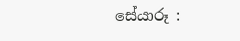සේයාරූ :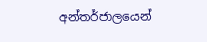අන්තර්ජාලයෙන්